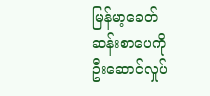မြန်မာ့ခေတ်ဆန်းစာပေကို ဦးဆောင်လှုပ်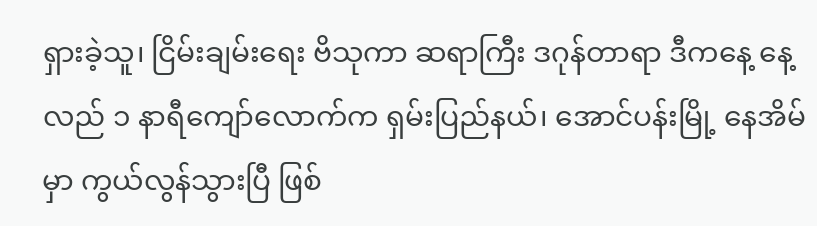ရှားခဲ့သူ၊ ငြိမ်းချမ်းရေး ဗိသုကာ ဆရာကြီး ဒဂုန်တာရာ ဒီကနေ့ နေ့လည် ၁ နာရီကျော်လောက်က ရှမ်းပြည်နယ်၊ အောင်ပန်းမြို့ နေအိမ်မှာ ကွယ်လွန်သွားပြီ ဖြစ်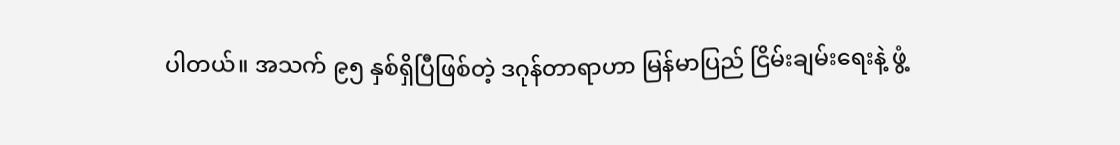ပါတယ်။ အသက် ၉၅ နှစ်ရှိပြီဖြစ်တဲ့ ဒဂုန်တာရာဟာ မြန်မာပြည် ငြိမ်းချမ်းရေးနဲ့ ဖွံ့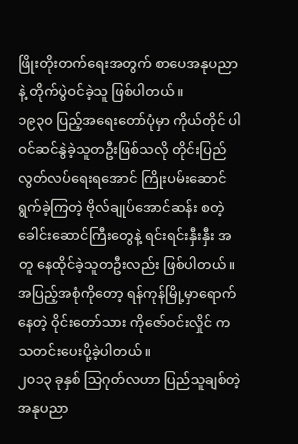ဖြိုးတိုးတက်ရေးအတွက် စာပေအနုပညာနဲ့ တိုက်ပွဲဝင်ခဲ့သူ ဖြစ်ပါတယ်။
၁၉၃၀ ပြည့်အရေးတော်ပုံမှာ ကိုယ်တိုင် ပါဝင်ဆင်နွဲခဲ့သူတဦးဖြစ်သလို တိုင်းပြည် လွတ်လပ်ရေးရအောင် ကြိုးပမ်းဆောင်ရွက်ခဲ့ကြတဲ့ ဗိုလ်ချုပ်အောင်ဆန်း စတဲ့ ခေါင်းဆောင်ကြီးတွေနဲ့ ရင်းရင်းနှီးနှီး အတူ နေထိုင်ခဲ့သူတဦးလည်း ဖြစ်ပါတယ်။ အပြည့်အစုံကိုတော့ ရန်ကုန်မြို့မှာရောက်နေတဲ့ ဝိုင်းတော်သား ကိုဇော်ဝင်းလှိုင် က သတင်းပေးပို့ခဲ့ပါတယ်။
၂၀၁၃ ခုနှစ် သြဂုတ်လဟာ ပြည်သူချစ်တဲ့ အနုပညာ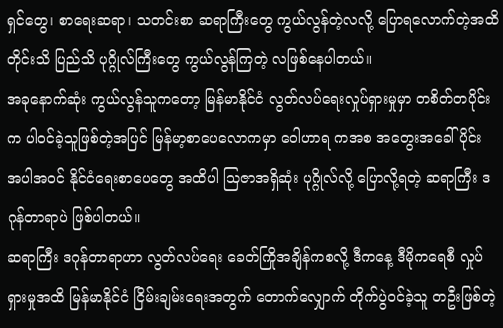ရှင်တွေ၊ စာရေးဆရာ၊ သတင်းစာ ဆရာကြီးတွေ ကွယ်လွန်တဲ့လလို့ ပြောရလောက်တဲ့အထိ တိုင်းသိ ပြည်သိ ပုဂ္ဂိုလ်ကြီးတွေ ကွယ်လွန်ကြတဲ့ လဖြစ်နေပါတယ်။
အခုနောက်ဆုံး ကွယ်လွန်သူကတော့ မြန်မာနိုင်ငံ လွတ်လပ်ရေးလှုပ်ရှားမှုမှာ တစိတ်တပိုင်းက ပါဝင်ခဲ့သူဖြစ်တဲ့အပြင် မြန်မာ့စာပေလောကမှာ ဝေါဟာရ ကအစ အတွေးအခေါ်ပိုင်း အပါအဝင် နိုင်ငံရေးစာပေတွေ အထိပါ သြဇာအရှိဆုံး ပုဂ္ဂိုလ်လို့ ပြောလို့ရတဲ့ ဆရာကြီး ဒဂုန်တာရာပဲ ဖြစ်ပါတယ်။
ဆရာကြီး ဒဂုန်တာရာဟာ လွတ်လပ်ရေး ခေတ်ကြိုအချိန်ကစလို့ ဒီကနေ့ ဒီမိုကရေစီ လှုပ်ရှားမှုအထိ မြန်မာနိုင်ငံ ငြိမ်းချမ်းရေးအတွက် တောက်လျှောက် တိုက်ပွဲဝင်ခဲ့သူ တဦးဖြစ်တဲ့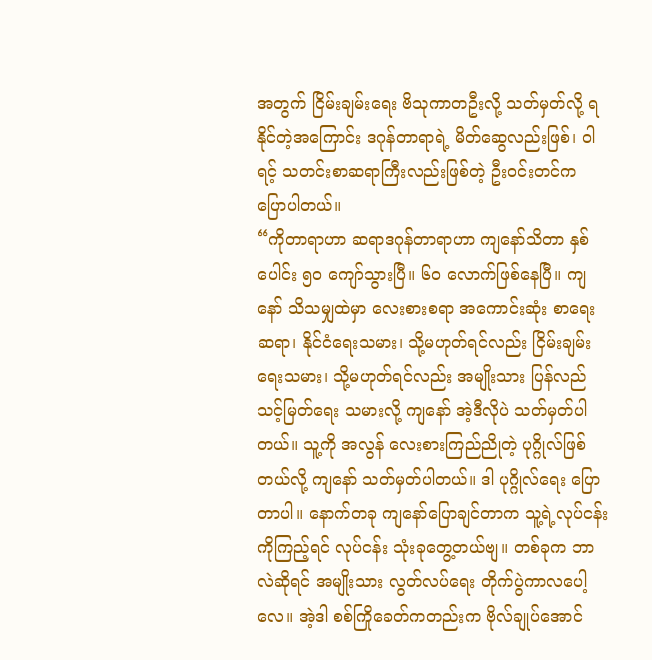အတွက် ငြိမ်းချမ်းရေး ဗိသုကာတဦးလို့ သတ်မှတ်လို့ ရနိုင်တဲ့အကြောင်း ဒဂုန်တာရာရဲ့ မိတ်ဆွေလည်းဖြစ်၊ ဝါရင့် သတင်းစာဆရာကြီးလည်းဖြစ်တဲ့ ဦးဝင်းတင်က ပြောပါတယ်။
“ကိုတာရာဟာ ဆရာဒဂုန်တာရာဟာ ကျနော်သိတာ နှစ်ပေါင်း ၅၀ ကျော်သွားပြီ။ ၆၀ လောက်ဖြစ်နေပြီ။ ကျနော် သိသမျှထဲမှာ လေးစားစရာ အကောင်းဆုံး စာရေးဆရာ၊ နိုင်ငံရေးသမား၊ သို့မဟုတ်ရင်လည်း ငြိမ်းချမ်းရေးသမား၊ သို့မဟုတ်ရင်လည်း အမျိုးသား ပြန်လည်သင့်မြတ်ရေး သမားလို့ ကျနော် အဲ့ဒီလိုပဲ သတ်မှတ်ပါတယ်။ သူ့ကို အလွန် လေးစားကြည်ညိုတဲ့ ပုဂ္ဂိုလ်ဖြစ်တယ်လို့ ကျနော် သတ်မှတ်ပါတယ်။ ဒါ ပုဂ္ဂိုလ်ရေး ပြောတာပါ။ နောက်တခု ကျနော်ပြောချင်တာက သူ့ရဲ့လုပ်ငန်းကိုကြည့်ရင် လုပ်ငန်း သုံးခုတွေ့တယ်ဗျ။ တစ်ခုက ဘာလဲဆိုရင် အမျိုးသား လွတ်လပ်ရေး တိုက်ပွဲကာလပေါ့လေ။ အဲ့ဒါ စစ်ကြိုခေတ်ကတည်းက ဗိုလ်ချုပ်အောင်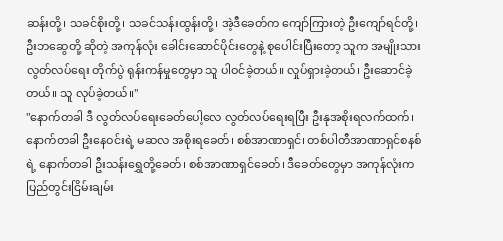ဆန်းတို့၊ သခင်စိုးတို့၊ သခင်သန်းထွန်းတို့၊ အဲ့ဒီခေတ်က ကျော်ကြားတဲ့ ဦးကျော်ရင်တို့၊ ဦးဘဆွေတို့ ဆိုတဲ့ အကုန်လုံး ခေါင်းဆောင်ပိုင်းတွေနဲ့ စုပေါင်းပြီးတော့ သူက အမျိုးသားလွတ်လပ်ရေး တိုက်ပွဲ ရုန်းကန်မှုတွေမှာ သူ ပါဝင်ခဲ့တယ်။ လှုပ်ရှားခဲ့တယ်၊ ဦးဆောင်ခဲ့တယ်။ သူ လုပ်ခဲ့တယ်။"
"နောက်တခါ ဒီ လွတ်လပ်ရေးခေတ်ပေါ့လေ လွတ်လပ်ရေးရပြီး ဦးနုအစိုးရလက်ထက်၊ နောက်တခါ ဦးနေဝင်းရဲ့ မဆလ အစိုးရခေတ်၊ စစ်အာဏာရှင်၊ တစ်ပါတီအာဏာရှင်စနစ်ရဲ့ နောက်တခါ ဦးသန်းရွှေတို့ခေတ်၊ စစ်အာဏာရှင်ခေတ်၊ ဒီခေတ်တွေမှာ အကုန်လုံးက ပြည်တွင်းငြိမ်းချမ်း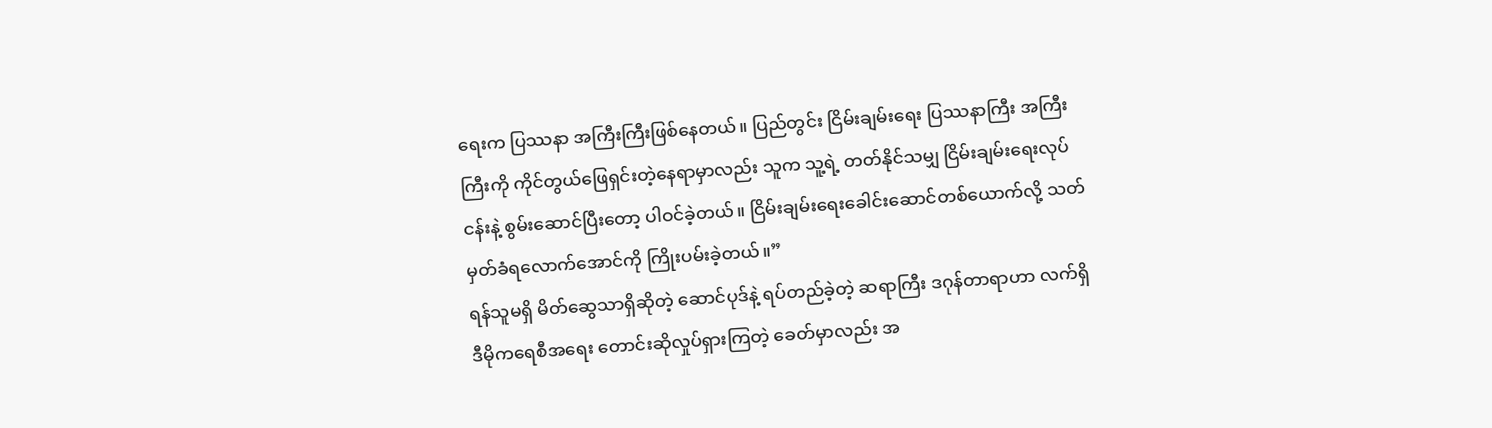ရေးက ပြဿနာ အကြီးကြီးဖြစ်နေတယ်။ ပြည်တွင်း ငြိမ်းချမ်းရေး ပြဿနာကြီး အကြီးကြီးကို ကိုင်တွယ်ဖြေရှင်းတဲ့နေရာမှာလည်း သူက သူ့ရဲ့ တတ်နိုင်သမျှ ငြိမ်းချမ်းရေးလုပ်ငန်းနဲ့ စွမ်းဆောင်ပြီးတော့ ပါဝင်ခဲ့တယ်။ ငြိမ်းချမ်းရေးခေါင်းဆောင်တစ်ယောက်လို့ သတ်မှတ်ခံရလောက်အောင်ကို ကြိုးပမ်းခဲ့တယ်။”
ရန်သူမရှိ မိတ်ဆွေသာရှိဆိုတဲ့ ဆောင်ပုဒ်နဲ့ ရပ်တည်ခဲ့တဲ့ ဆရာကြီး ဒဂုန်တာရာဟာ လက်ရှိ ဒီမိုကရေစီအရေး တောင်းဆိုလှုပ်ရှားကြတဲ့ ခေတ်မှာလည်း အ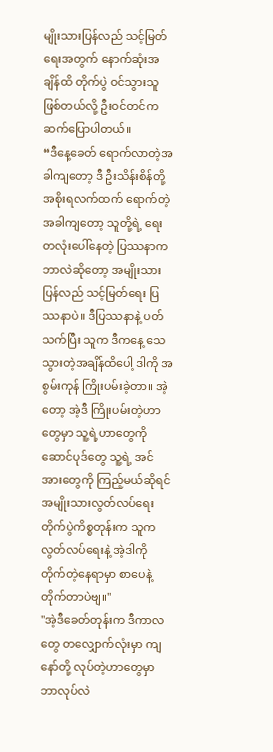မျိုးသားပြန်လည် သင့်မြတ်ရေးအတွက် နောက်ဆုံးအချိန်ထိ တိုက်ပွဲ ဝင်သွားသူဖြစ်တယ်လို့ ဦးဝင်တင်က ဆက်ပြောပါတယ်။
“ဒီနေ့ခေတ် ရောက်လာတဲ့အခါကျတော့ ဒီ ဦးသိန်းစိန်တို့ အစိုးရလက်ထက် ရောက်တဲ့အခါကျတော့ သူတို့ရဲ့ ရေး တလုံးပေါ်နေတဲ့ ပြဿနာက ဘာလဲဆိုတော့ အမျိုးသား ပြန်လည် သင့်မြတ်ရေး ပြဿနာပဲ။ ဒီပြဿနာနဲ့ ပတ်သက်ပြီး သူက ဒီကနေ့ သေသွားတဲ့အချိန်ထိပေါ့ ဒါကို အစွမ်းကုန် ကြိုးပမ်းခဲ့တာ။ အဲ့တော့ အဲ့ဒီ ကြိုးပမ်းတဲ့ဟာတွေမှာ သူ့ရဲ့ဟာတွေကို ဆောင်ပုဒ်တွေ သူ့ရဲ့ အင်အားတွေကို ကြည့်မယ်ဆိုရင် အမျိုးသားလွတ်လပ်ရေး တိုက်ပွဲကိစ္စတုန်းက သူက လွတ်လပ်ရေးနဲ့ အဲ့ဒါကို တိုက်တဲ့နေရာမှာ စာပေနဲ့ တိုက်တာပဲဗျ။"
"အဲ့ဒီခေတ်တုန်းက ဒီကာလတွေ တလျှောက်လုံးမှာ ကျနော်တို့ လုပ်တဲ့ဟာတွေမှာ ဘာလုပ်လဲ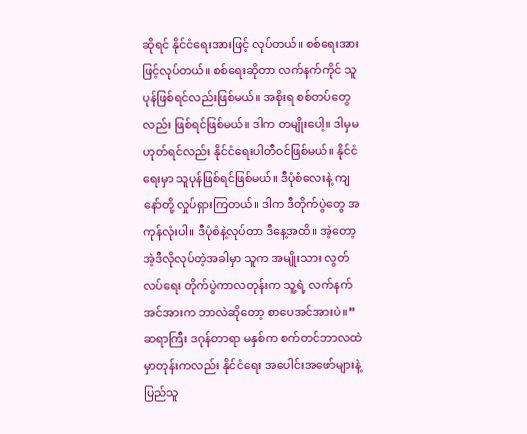ဆိုရင် နိုင်ငံရေးအားဖြင့် လုပ်တယ်။ စစ်ရေးအားဖြင့်လုပ်တယ်။ စစ်ရေးဆိုတာ လက်နက်ကိုင် သူပုန်ဖြစ်ရင်လည်းဖြစ်မယ်။ အစိုးရ စစ်တပ်တွေလည်း ဖြစ်ရင်ဖြစ်မယ်။ ဒါက တမျိုးပေါ့။ ဒါမှမဟုတ်ရင်လည်း နိုင်ငံရေးပါတီဝင်ဖြစ်မယ်။ နိုင်ငံရေးမှာ သူပုန်ဖြစ်ရင်ဖြစ်မယ်။ ဒီပုံစံလေးနဲ့ ကျနော်တို့ လှုပ်ရှားကြတယ်။ ဒါက ဒီတိုက်ပွဲတွေ အကုန်လုံးပါ။ ဒီပုံစံနဲ့လုပ်တာ ဒီနေ့အထိ။ အဲ့တော့ အဲ့ဒီလိုလုပ်တဲ့အခါမှာ သူက အမျိုးသား လွတ်လပ်ရေး တိုက်ပွဲကာလတုန်းက သူ့ရဲ့ လက်နက်အင်အားက ဘာလဲဆိုတော့ စာပေအင်အားပဲ။”
ဆရာကြီး ဒဂုန်တာရာ မနှစ်က စက်တင်ဘာလထဲမှာတုန်းကလည်း နိုင်ငံရေး အပေါင်းအဖော်များနဲ့ ပြည်သူ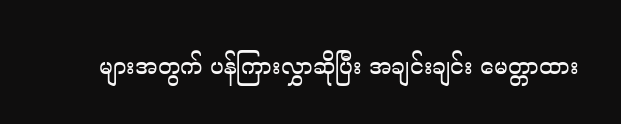များအတွက် ပန်ကြားလွှာဆိုပြီး အချင်းချင်း မေတ္တာထား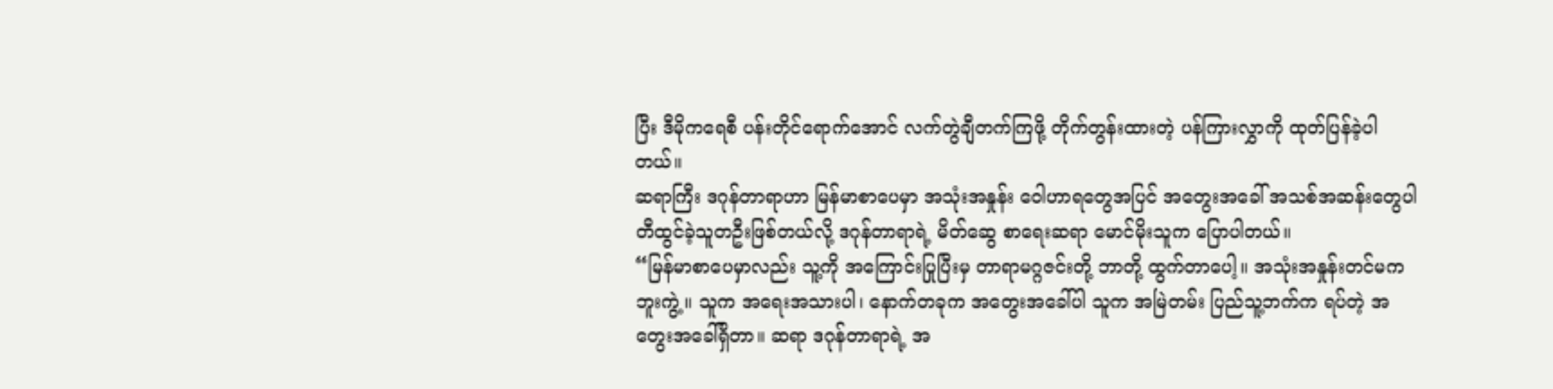ပြီး ဒီမိုကရေစီ ပန်းတိုင်ရောက်အောင် လက်တွဲချီတက်ကြဖို့ တိုက်တွန်းထားတဲ့ ပန်ကြားလွှာကို ထုတ်ပြန်ခဲ့ပါတယ်။
ဆရာကြီး ဒဂုန်တာရာဟာ မြန်မာစာပေမှာ အသုံးအနှုန်း ဝေါဟာရတွေအပြင် အတွေးအခေါ် အသစ်အဆန်းတွေပါ တီထွင်ခဲ့သူတဦးဖြစ်တယ်လို့ ဒဂုန်တာရာရဲ့ မိတ်ဆွေ စာရေးဆရာ မောင်မိုးသူက ပြောပါတယ်။
“မြန်မာစာပေမှာလည်း သူ့ကို အကြောင်းပြုပြီးမှ တာရာမဂ္ဂဇင်းတို့ ဘာတို့ ထွက်တာပေါ့။ အသုံးအနှုန်းတင်မကဘူးကွဲ့။ သူက အရေးအသားပါ၊ နောက်တခုက အတွေးအခေါ်ပါ သူက အမြဲတမ်း ပြည်သူ့ဘက်က ရပ်တဲ့ အတွေးအခေါ်ရှိတာ။ ဆရာ ဒဂုန်တာရာရဲ့ အ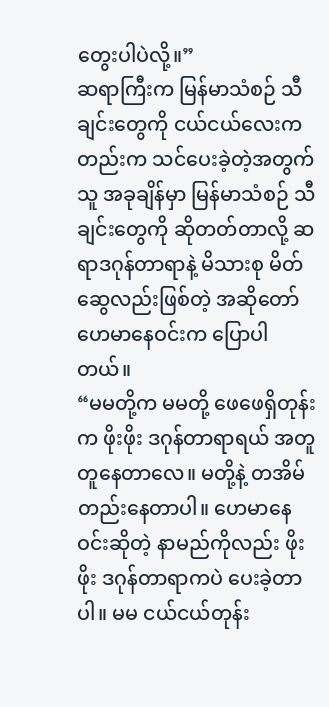တွေးပါပဲလို့။”
ဆရာကြီးက မြန်မာသံစဉ် သီချင်းတွေကို ငယ်ငယ်လေးကတည်းက သင်ပေးခဲ့တဲ့အတွက် သူ အခုချိန်မှာ မြန်မာသံစဉ် သီချင်းတွေကို ဆိုတတ်တာလို့ ဆရာဒဂုန်တာရာနဲ့ မိသားစု မိတ်ဆွေလည်းဖြစ်တဲ့ အဆိုတော် ဟေမာနေဝင်းက ပြောပါတယ်။
“မမတို့က မမတို့ ဖေဖေရှိတုန်းက ဖိုးဖိုး ဒဂုန်တာရာရယ် အတူတူနေတာလေ။ မတို့နဲ့ တအိမ်တည်းနေတာပါ။ ဟေမာနေဝင်းဆိုတဲ့ နာမည်ကိုလည်း ဖိုးဖိုး ဒဂုန်တာရာကပဲ ပေးခဲ့တာပါ။ မမ ငယ်ငယ်တုန်း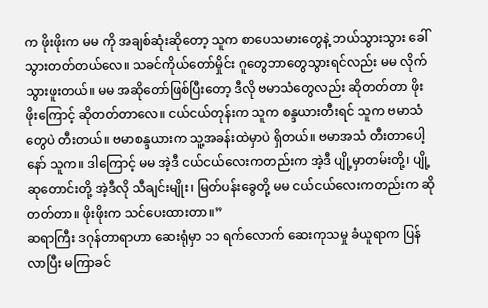က ဖိုးဖိုးက မမ ကို အချစ်ဆုံးဆိုတော့ သူက စာပေသမားတွေနဲ့ ဘယ်သွားသွား ခေါ်သွားတတ်တယ်လေ။ သခင်ကိုယ်တော်မှိုင်း ဂူတွေဘာတွေသွားရင်လည်း မမ လိုက်သွားဖူးတယ်။ မမ အဆိုတော်ဖြစ်ပြီးတော့ ဒီလို ဗမာသံတွေလည်း ဆိုတတ်တာ ဖိုးဖိုးကြောင့် ဆိုတတ်တာလေ။ ငယ်ငယ်တုန်းက သူက စန္ဒယားတီးရင် သူက ဗမာသံတွေပဲ တီးတယ်။ ဗမာစန္ဒယားက သူ့အခန်းထဲမှာပဲ ရှိတယ်။ ဗမာအသံ တီးတာပေါ့နော် သူက။ ဒါကြောင့် မမ အဲ့ဒီ ငယ်ငယ်လေးကတည်းက အဲ့ဒီ ပျို့မှာတမ်းတို့၊ ပျို့ဆုတောင်းတို့ အဲ့ဒီလို သီချင်းမျိုး၊ မြတ်ပန်းခွေတို့ မမ ငယ်ငယ်လေးကတည်းက ဆိုတတ်တာ။ ဖိုးဖိုးက သင်ပေးထားတာ။”
ဆရာကြီး ဒဂုန်တာရာဟာ ဆေးရုံမှာ ၁၁ ရက်လောက် ဆေးကုသမှု ခံယူရာက ပြန်လာပြီး မကြာခင်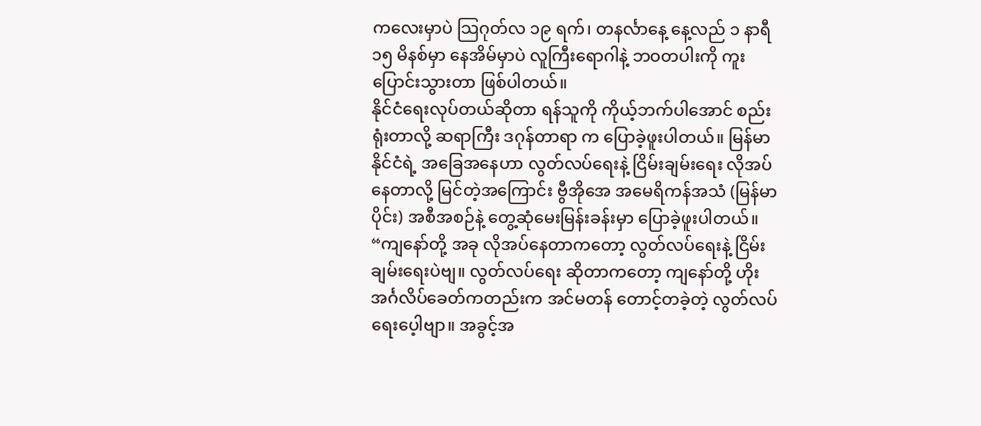ကလေးမှာပဲ သြဂုတ်လ ၁၉ ရက်၊ တနင်္လာနေ့ နေ့လည် ၁ နာရီ ၁၅ မိနစ်မှာ နေအိမ်မှာပဲ လူကြီးရောဂါနဲ့ ဘဝတပါးကို ကူးပြောင်းသွားတာ ဖြစ်ပါတယ်။
နိုင်ငံရေးလုပ်တယ်ဆိုတာ ရန်သူကို ကိုယ့်ဘက်ပါအောင် စည်းရုံးတာလို့ ဆရာကြီး ဒဂုန်တာရာ က ပြောခဲ့ဖူးပါတယ်။ မြန်မာနိုင်ငံရဲ့ အခြေအနေဟာ လွတ်လပ်ရေးနဲ့ ငြိမ်းချမ်းရေး လိုအပ်နေတာလို့ မြင်တဲ့အကြောင်း ဗွီအိုအေ အမေရိကန်အသံ (မြန်မာပိုင်း) အစီအစဉ်နဲ့ တွေ့ဆုံမေးမြန်းခန်းမှာ ပြောခဲ့ဖူးပါတယ်။
“ကျနော်တို့ အခု လိုအပ်နေတာကတော့ လွတ်လပ်ရေးနဲ့ ငြိမ်းချမ်းရေးပဲဗျ။ လွတ်လပ်ရေး ဆိုတာကတော့ ကျနော်တို့ ဟိုး အင်္ဂလိပ်ခေတ်ကတည်းက အင်မတန် တောင့်တခဲ့တဲ့ လွတ်လပ်ရေးပေ့ါဗျာ။ အခွင့်အ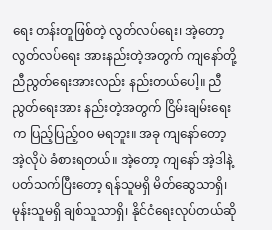ရေး တန်းတူဖြစ်တဲ့ လွတ်လပ်ရေး၊ အဲ့တော့ လွတ်လပ်ရေး အားနည်းတဲ့အတွက် ကျနော်တို့ ညီညွတ်ရေးအားလည်း နည်းတယ်ပေါ့။ ညီညွတ်ရေးအား နည်းတဲ့အတွက် ငြိမ်းချမ်းရေးက ပြည့်ပြည့်၀၀ မရဘူး။ အခု ကျနော်တော့ အဲ့လိုပဲ ခံစားရတယ်။ အဲ့တော့ ကျနော် အဲ့ဒါနဲ့ ပတ်သက်ပြီးတော့ ရန်သူမရှိ မိတ်ဆွေသာရှိ၊ မုန်းသူမရှိ ချစ်သူသာရှိ၊ နိုင်ငံရေးလုပ်တယ်ဆို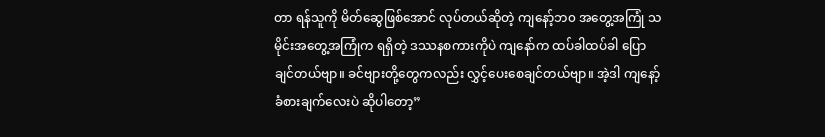တာ ရန်သူကို မိတ်ဆွေဖြစ်အောင် လုပ်တယ်ဆိုတဲ့ ကျနော့်ဘ၀ အတွေ့အကြုံ သမိုင်းအတွေ့အကြုံက ရရှိတဲ့ ဒဿနစကားကိုပဲ ကျနော်က ထပ်ခါထပ်ခါ ပြောချင်တယ်ဗျာ။ ခင်ဗျားတို့တွေကလည်း လွှင့်ပေးစေချင်တယ်ဗျာ။ အဲ့ဒါ ကျနော့် ခံစားချက်လေးပဲ ဆိုပါတော့”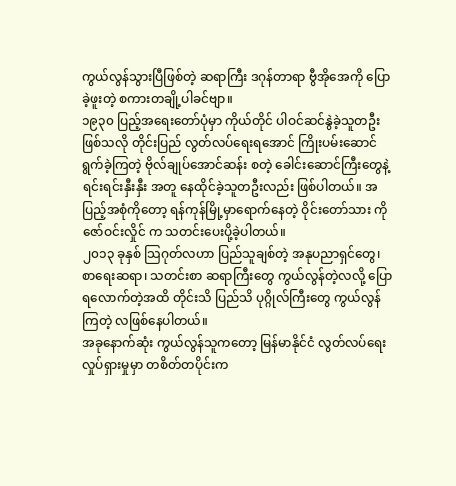ကွယ်လွန်သွားပြီဖြစ်တဲ့ ဆရာကြီး ဒဂုန်တာရာ ဗွီအိုအေကို ပြောခဲ့ဖူးတဲ့ စကားတချို့ပါခင်ဗျာ။
၁၉၃၀ ပြည့်အရေးတော်ပုံမှာ ကိုယ်တိုင် ပါဝင်ဆင်နွဲခဲ့သူတဦးဖြစ်သလို တိုင်းပြည် လွတ်လပ်ရေးရအောင် ကြိုးပမ်းဆောင်ရွက်ခဲ့ကြတဲ့ ဗိုလ်ချုပ်အောင်ဆန်း စတဲ့ ခေါင်းဆောင်ကြီးတွေနဲ့ ရင်းရင်းနှီးနှီး အတူ နေထိုင်ခဲ့သူတဦးလည်း ဖြစ်ပါတယ်။ အပြည့်အစုံကိုတော့ ရန်ကုန်မြို့မှာရောက်နေတဲ့ ဝိုင်းတော်သား ကိုဇော်ဝင်းလှိုင် က သတင်းပေးပို့ခဲ့ပါတယ်။
၂၀၁၃ ခုနှစ် သြဂုတ်လဟာ ပြည်သူချစ်တဲ့ အနုပညာရှင်တွေ၊ စာရေးဆရာ၊ သတင်းစာ ဆရာကြီးတွေ ကွယ်လွန်တဲ့လလို့ ပြောရလောက်တဲ့အထိ တိုင်းသိ ပြည်သိ ပုဂ္ဂိုလ်ကြီးတွေ ကွယ်လွန်ကြတဲ့ လဖြစ်နေပါတယ်။
အခုနောက်ဆုံး ကွယ်လွန်သူကတော့ မြန်မာနိုင်ငံ လွတ်လပ်ရေးလှုပ်ရှားမှုမှာ တစိတ်တပိုင်းက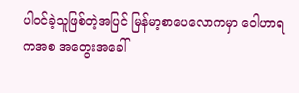ပါဝင်ခဲ့သူဖြစ်တဲ့အပြင် မြန်မာ့စာပေလောကမှာ ဝေါဟာရ ကအစ အတွေးအခေါ်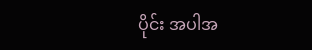ပိုင်း အပါအ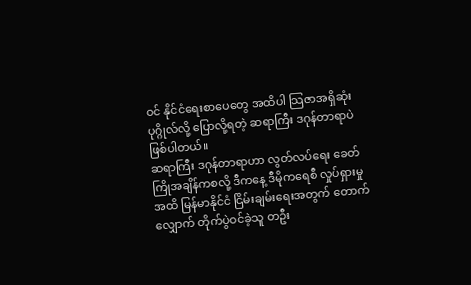ဝင် နိုင်ငံရေးစာပေတွေ အထိပါ သြဇာအရှိဆုံး ပုဂ္ဂိုလ်လို့ ပြောလို့ရတဲ့ ဆရာကြီး ဒဂုန်တာရာပဲ ဖြစ်ပါတယ်။
ဆရာကြီး ဒဂုန်တာရာဟာ လွတ်လပ်ရေး ခေတ်ကြိုအချိန်ကစလို့ ဒီကနေ့ ဒီမိုကရေစီ လှုပ်ရှားမှုအထိ မြန်မာနိုင်ငံ ငြိမ်းချမ်းရေးအတွက် တောက်လျှောက် တိုက်ပွဲဝင်ခဲ့သူ တဦး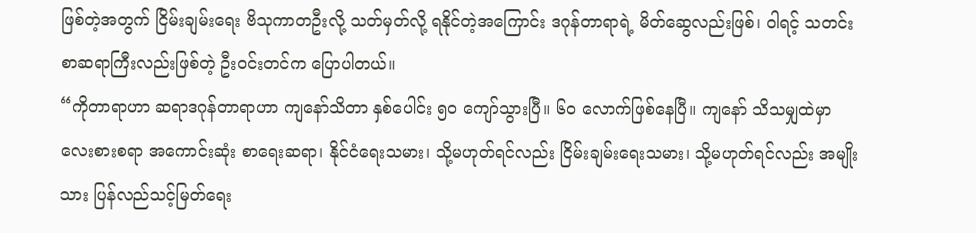ဖြစ်တဲ့အတွက် ငြိမ်းချမ်းရေး ဗိသုကာတဦးလို့ သတ်မှတ်လို့ ရနိုင်တဲ့အကြောင်း ဒဂုန်တာရာရဲ့ မိတ်ဆွေလည်းဖြစ်၊ ဝါရင့် သတင်းစာဆရာကြီးလည်းဖြစ်တဲ့ ဦးဝင်းတင်က ပြောပါတယ်။
“ကိုတာရာဟာ ဆရာဒဂုန်တာရာဟာ ကျနော်သိတာ နှစ်ပေါင်း ၅၀ ကျော်သွားပြီ။ ၆၀ လောက်ဖြစ်နေပြီ။ ကျနော် သိသမျှထဲမှာ လေးစားစရာ အကောင်းဆုံး စာရေးဆရာ၊ နိုင်ငံရေးသမား၊ သို့မဟုတ်ရင်လည်း ငြိမ်းချမ်းရေးသမား၊ သို့မဟုတ်ရင်လည်း အမျိုးသား ပြန်လည်သင့်မြတ်ရေး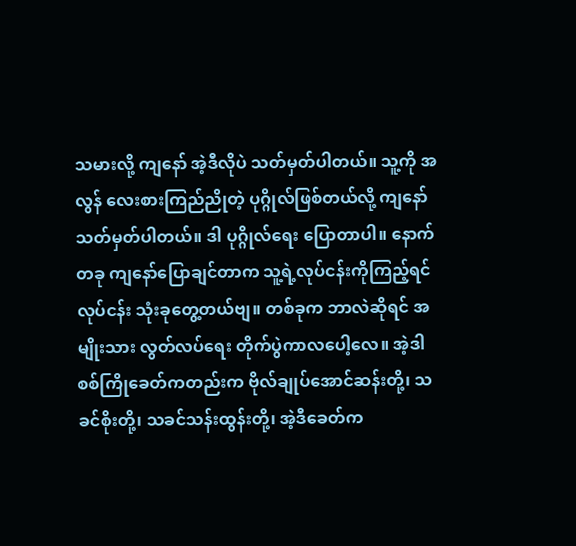သမားလို့ ကျနော် အဲ့ဒီလိုပဲ သတ်မှတ်ပါတယ်။ သူ့ကို အလွန် လေးစားကြည်ညိုတဲ့ ပုဂ္ဂိုလ်ဖြစ်တယ်လို့ ကျနော် သတ်မှတ်ပါတယ်။ ဒါ ပုဂ္ဂိုလ်ရေး ပြောတာပါ။ နောက်တခု ကျနော်ပြောချင်တာက သူ့ရဲ့လုပ်ငန်းကိုကြည့်ရင် လုပ်ငန်း သုံးခုတွေ့တယ်ဗျ။ တစ်ခုက ဘာလဲဆိုရင် အမျိုးသား လွတ်လပ်ရေး တိုက်ပွဲကာလပေါ့လေ။ အဲ့ဒါ စစ်ကြိုခေတ်ကတည်းက ဗိုလ်ချုပ်အောင်ဆန်းတို့၊ သခင်စိုးတို့၊ သခင်သန်းထွန်းတို့၊ အဲ့ဒီခေတ်က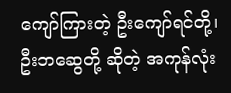ကျော်ကြားတဲ့ ဦးကျော်ရင်တို့၊ ဦးဘဆွေတို့ ဆိုတဲ့ အကုန်လုံး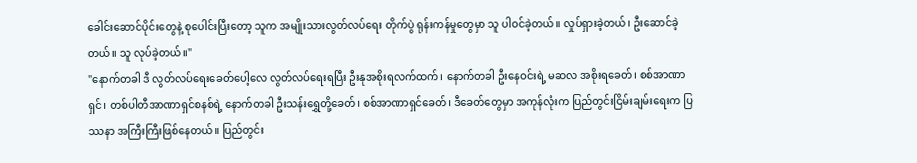ခေါင်းဆောင်ပိုင်းတွေနဲ့ စုပေါင်းပြီးတော့ သူက အမျိုးသားလွတ်လပ်ရေး တိုက်ပွဲ ရုန်းကန်မှုတွေမှာ သူ ပါဝင်ခဲ့တယ်။ လှုပ်ရှားခဲ့တယ်၊ ဦးဆောင်ခဲ့တယ်။ သူ လုပ်ခဲ့တယ်။"
"နောက်တခါ ဒီ လွတ်လပ်ရေးခေတ်ပေါ့လေ လွတ်လပ်ရေးရပြီး ဦးနုအစိုးရလက်ထက်၊ နောက်တခါ ဦးနေဝင်းရဲ့ မဆလ အစိုးရခေတ်၊ စစ်အာဏာရှင်၊ တစ်ပါတီအာဏာရှင်စနစ်ရဲ့ နောက်တခါ ဦးသန်းရွှေတို့ခေတ်၊ စစ်အာဏာရှင်ခေတ်၊ ဒီခေတ်တွေမှာ အကုန်လုံးက ပြည်တွင်းငြိမ်းချမ်းရေးက ပြဿနာ အကြီးကြီးဖြစ်နေတယ်။ ပြည်တွင်း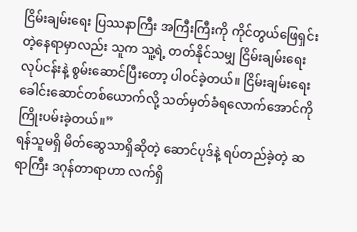ငြိမ်းချမ်းရေး ပြဿနာကြီး အကြီးကြီးကို ကိုင်တွယ်ဖြေရှင်းတဲ့နေရာမှာလည်း သူက သူ့ရဲ့ တတ်နိုင်သမျှ ငြိမ်းချမ်းရေးလုပ်ငန်းနဲ့ စွမ်းဆောင်ပြီးတော့ ပါဝင်ခဲ့တယ်။ ငြိမ်းချမ်းရေးခေါင်းဆောင်တစ်ယောက်လို့ သတ်မှတ်ခံရလောက်အောင်ကို ကြိုးပမ်းခဲ့တယ်။”
ရန်သူမရှိ မိတ်ဆွေသာရှိဆိုတဲ့ ဆောင်ပုဒ်နဲ့ ရပ်တည်ခဲ့တဲ့ ဆရာကြီး ဒဂုန်တာရာဟာ လက်ရှိ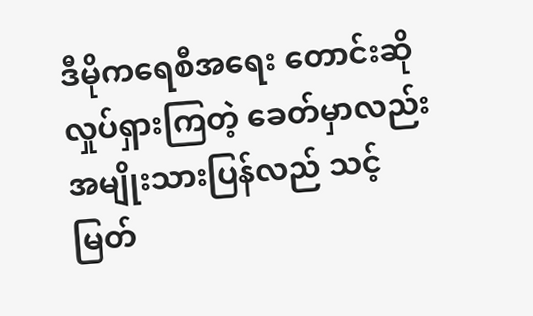ဒီမိုကရေစီအရေး တောင်းဆိုလှုပ်ရှားကြတဲ့ ခေတ်မှာလည်း အမျိုးသားပြန်လည် သင့်မြတ်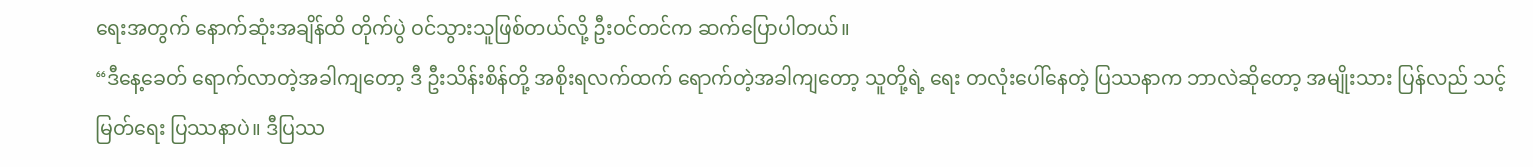ရေးအတွက် နောက်ဆုံးအချိန်ထိ တိုက်ပွဲ ဝင်သွားသူဖြစ်တယ်လို့ ဦးဝင်တင်က ဆက်ပြောပါတယ်။
“ဒီနေ့ခေတ် ရောက်လာတဲ့အခါကျတော့ ဒီ ဦးသိန်းစိန်တို့ အစိုးရလက်ထက် ရောက်တဲ့အခါကျတော့ သူတို့ရဲ့ ရေး တလုံးပေါ်နေတဲ့ ပြဿနာက ဘာလဲဆိုတော့ အမျိုးသား ပြန်လည် သင့်မြတ်ရေး ပြဿနာပဲ။ ဒီပြဿ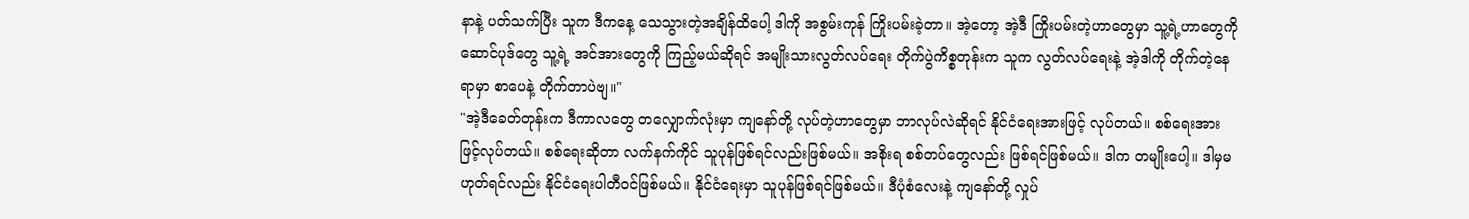နာနဲ့ ပတ်သက်ပြီး သူက ဒီကနေ့ သေသွားတဲ့အချိန်ထိပေါ့ ဒါကို အစွမ်းကုန် ကြိုးပမ်းခဲ့တာ။ အဲ့တော့ အဲ့ဒီ ကြိုးပမ်းတဲ့ဟာတွေမှာ သူ့ရဲ့ဟာတွေကို ဆောင်ပုဒ်တွေ သူ့ရဲ့ အင်အားတွေကို ကြည့်မယ်ဆိုရင် အမျိုးသားလွတ်လပ်ရေး တိုက်ပွဲကိစ္စတုန်းက သူက လွတ်လပ်ရေးနဲ့ အဲ့ဒါကို တိုက်တဲ့နေရာမှာ စာပေနဲ့ တိုက်တာပဲဗျ။"
"အဲ့ဒီခေတ်တုန်းက ဒီကာလတွေ တလျှောက်လုံးမှာ ကျနော်တို့ လုပ်တဲ့ဟာတွေမှာ ဘာလုပ်လဲဆိုရင် နိုင်ငံရေးအားဖြင့် လုပ်တယ်။ စစ်ရေးအားဖြင့်လုပ်တယ်။ စစ်ရေးဆိုတာ လက်နက်ကိုင် သူပုန်ဖြစ်ရင်လည်းဖြစ်မယ်။ အစိုးရ စစ်တပ်တွေလည်း ဖြစ်ရင်ဖြစ်မယ်။ ဒါက တမျိုးပေါ့။ ဒါမှမဟုတ်ရင်လည်း နိုင်ငံရေးပါတီဝင်ဖြစ်မယ်။ နိုင်ငံရေးမှာ သူပုန်ဖြစ်ရင်ဖြစ်မယ်။ ဒီပုံစံလေးနဲ့ ကျနော်တို့ လှုပ်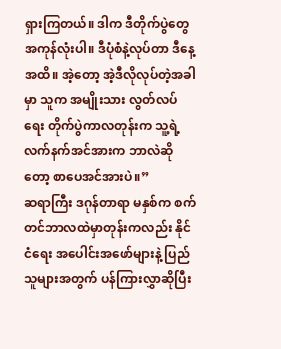ရှားကြတယ်။ ဒါက ဒီတိုက်ပွဲတွေ အကုန်လုံးပါ။ ဒီပုံစံနဲ့လုပ်တာ ဒီနေ့အထိ။ အဲ့တော့ အဲ့ဒီလိုလုပ်တဲ့အခါမှာ သူက အမျိုးသား လွတ်လပ်ရေး တိုက်ပွဲကာလတုန်းက သူ့ရဲ့ လက်နက်အင်အားက ဘာလဲဆိုတော့ စာပေအင်အားပဲ။”
ဆရာကြီး ဒဂုန်တာရာ မနှစ်က စက်တင်ဘာလထဲမှာတုန်းကလည်း နိုင်ငံရေး အပေါင်းအဖော်များနဲ့ ပြည်သူများအတွက် ပန်ကြားလွှာဆိုပြီး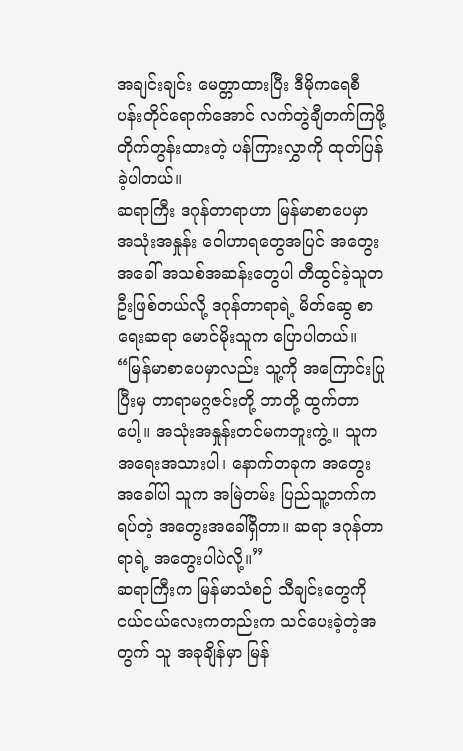အချင်းချင်း မေတ္တာထားပြီး ဒီမိုကရေစီ ပန်းတိုင်ရောက်အောင် လက်တွဲချီတက်ကြဖို့ တိုက်တွန်းထားတဲ့ ပန်ကြားလွှာကို ထုတ်ပြန်ခဲ့ပါတယ်။
ဆရာကြီး ဒဂုန်တာရာဟာ မြန်မာစာပေမှာ အသုံးအနှုန်း ဝေါဟာရတွေအပြင် အတွေးအခေါ် အသစ်အဆန်းတွေပါ တီထွင်ခဲ့သူတဦးဖြစ်တယ်လို့ ဒဂုန်တာရာရဲ့ မိတ်ဆွေ စာရေးဆရာ မောင်မိုးသူက ပြောပါတယ်။
“မြန်မာစာပေမှာလည်း သူ့ကို အကြောင်းပြုပြီးမှ တာရာမဂ္ဂဇင်းတို့ ဘာတို့ ထွက်တာပေါ့။ အသုံးအနှုန်းတင်မကဘူးကွဲ့။ သူက အရေးအသားပါ၊ နောက်တခုက အတွေးအခေါ်ပါ သူက အမြဲတမ်း ပြည်သူ့ဘက်က ရပ်တဲ့ အတွေးအခေါ်ရှိတာ။ ဆရာ ဒဂုန်တာရာရဲ့ အတွေးပါပဲလို့။”
ဆရာကြီးက မြန်မာသံစဉ် သီချင်းတွေကို ငယ်ငယ်လေးကတည်းက သင်ပေးခဲ့တဲ့အတွက် သူ အခုချိန်မှာ မြန်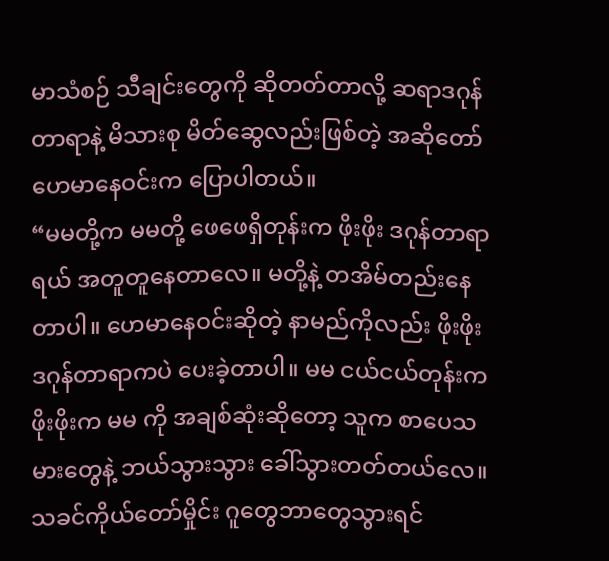မာသံစဉ် သီချင်းတွေကို ဆိုတတ်တာလို့ ဆရာဒဂုန်တာရာနဲ့ မိသားစု မိတ်ဆွေလည်းဖြစ်တဲ့ အဆိုတော် ဟေမာနေဝင်းက ပြောပါတယ်။
“မမတို့က မမတို့ ဖေဖေရှိတုန်းက ဖိုးဖိုး ဒဂုန်တာရာရယ် အတူတူနေတာလေ။ မတို့နဲ့ တအိမ်တည်းနေတာပါ။ ဟေမာနေဝင်းဆိုတဲ့ နာမည်ကိုလည်း ဖိုးဖိုး ဒဂုန်တာရာကပဲ ပေးခဲ့တာပါ။ မမ ငယ်ငယ်တုန်းက ဖိုးဖိုးက မမ ကို အချစ်ဆုံးဆိုတော့ သူက စာပေသမားတွေနဲ့ ဘယ်သွားသွား ခေါ်သွားတတ်တယ်လေ။ သခင်ကိုယ်တော်မှိုင်း ဂူတွေဘာတွေသွားရင်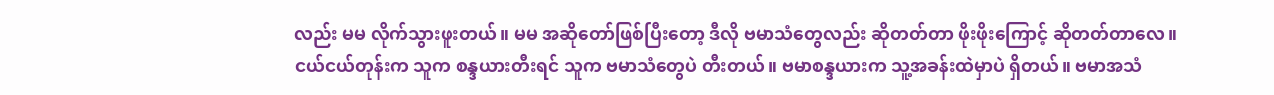လည်း မမ လိုက်သွားဖူးတယ်။ မမ အဆိုတော်ဖြစ်ပြီးတော့ ဒီလို ဗမာသံတွေလည်း ဆိုတတ်တာ ဖိုးဖိုးကြောင့် ဆိုတတ်တာလေ။ ငယ်ငယ်တုန်းက သူက စန္ဒယားတီးရင် သူက ဗမာသံတွေပဲ တီးတယ်။ ဗမာစန္ဒယားက သူ့အခန်းထဲမှာပဲ ရှိတယ်။ ဗမာအသံ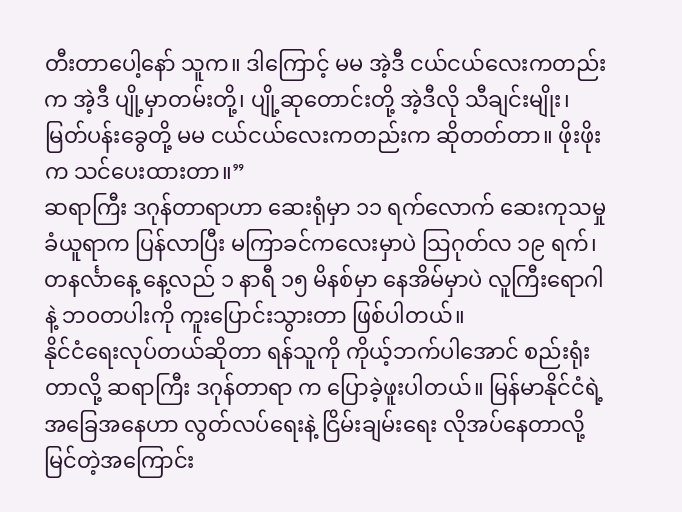တီးတာပေါ့နော် သူက။ ဒါကြောင့် မမ အဲ့ဒီ ငယ်ငယ်လေးကတည်းက အဲ့ဒီ ပျို့မှာတမ်းတို့၊ ပျို့ဆုတောင်းတို့ အဲ့ဒီလို သီချင်းမျိုး၊ မြတ်ပန်းခွေတို့ မမ ငယ်ငယ်လေးကတည်းက ဆိုတတ်တာ။ ဖိုးဖိုးက သင်ပေးထားတာ။”
ဆရာကြီး ဒဂုန်တာရာဟာ ဆေးရုံမှာ ၁၁ ရက်လောက် ဆေးကုသမှု ခံယူရာက ပြန်လာပြီး မကြာခင်ကလေးမှာပဲ သြဂုတ်လ ၁၉ ရက်၊ တနင်္လာနေ့ နေ့လည် ၁ နာရီ ၁၅ မိနစ်မှာ နေအိမ်မှာပဲ လူကြီးရောဂါနဲ့ ဘဝတပါးကို ကူးပြောင်းသွားတာ ဖြစ်ပါတယ်။
နိုင်ငံရေးလုပ်တယ်ဆိုတာ ရန်သူကို ကိုယ့်ဘက်ပါအောင် စည်းရုံးတာလို့ ဆရာကြီး ဒဂုန်တာရာ က ပြောခဲ့ဖူးပါတယ်။ မြန်မာနိုင်ငံရဲ့ အခြေအနေဟာ လွတ်လပ်ရေးနဲ့ ငြိမ်းချမ်းရေး လိုအပ်နေတာလို့ မြင်တဲ့အကြောင်း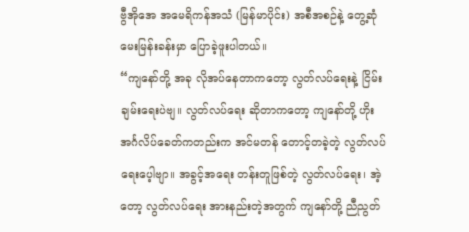ဗွီအိုအေ အမေရိကန်အသံ (မြန်မာပိုင်း) အစီအစဉ်နဲ့ တွေ့ဆုံမေးမြန်းခန်းမှာ ပြောခဲ့ဖူးပါတယ်။
“ကျနော်တို့ အခု လိုအပ်နေတာကတော့ လွတ်လပ်ရေးနဲ့ ငြိမ်းချမ်းရေးပဲဗျ။ လွတ်လပ်ရေး ဆိုတာကတော့ ကျနော်တို့ ဟိုး အင်္ဂလိပ်ခေတ်ကတည်းက အင်မတန် တောင့်တခဲ့တဲ့ လွတ်လပ်ရေးပေ့ါဗျာ။ အခွင့်အရေး တန်းတူဖြစ်တဲ့ လွတ်လပ်ရေး၊ အဲ့တော့ လွတ်လပ်ရေး အားနည်းတဲ့အတွက် ကျနော်တို့ ညီညွတ်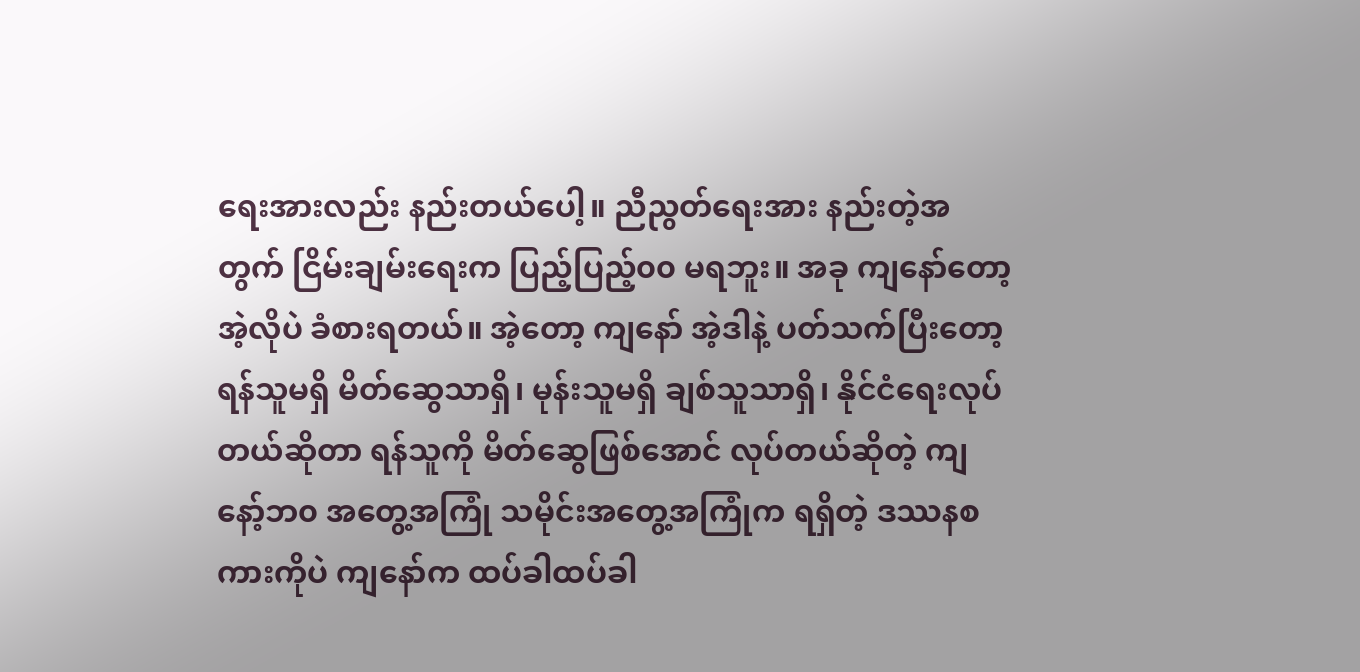ရေးအားလည်း နည်းတယ်ပေါ့။ ညီညွတ်ရေးအား နည်းတဲ့အတွက် ငြိမ်းချမ်းရေးက ပြည့်ပြည့်၀၀ မရဘူး။ အခု ကျနော်တော့ အဲ့လိုပဲ ခံစားရတယ်။ အဲ့တော့ ကျနော် အဲ့ဒါနဲ့ ပတ်သက်ပြီးတော့ ရန်သူမရှိ မိတ်ဆွေသာရှိ၊ မုန်းသူမရှိ ချစ်သူသာရှိ၊ နိုင်ငံရေးလုပ်တယ်ဆိုတာ ရန်သူကို မိတ်ဆွေဖြစ်အောင် လုပ်တယ်ဆိုတဲ့ ကျနော့်ဘ၀ အတွေ့အကြုံ သမိုင်းအတွေ့အကြုံက ရရှိတဲ့ ဒဿနစကားကိုပဲ ကျနော်က ထပ်ခါထပ်ခါ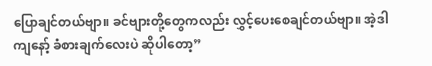ပြောချင်တယ်ဗျာ။ ခင်ဗျားတို့တွေကလည်း လွှင့်ပေးစေချင်တယ်ဗျာ။ အဲ့ဒါ ကျနော့် ခံစားချက်လေးပဲ ဆိုပါတော့”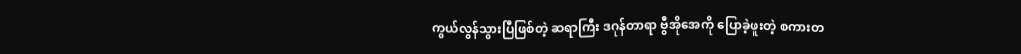ကွယ်လွန်သွားပြီဖြစ်တဲ့ ဆရာကြီး ဒဂုန်တာရာ ဗွီအိုအေကို ပြောခဲ့ဖူးတဲ့ စကားတ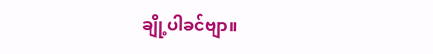ချို့ပါခင်ဗျာ။